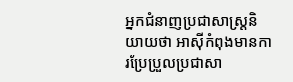អ្នកជំនាញប្រជាសាស្រ្តនិយាយថា អាស៊ីកំពុងមានការប្រែប្រួលប្រជាសា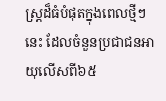ស្រ្តដ៏ធំបំផុតក្នុងពេលថ្មីៗនេះ ដែលចំនួនប្រជាជនអាយុលើសពី៦៥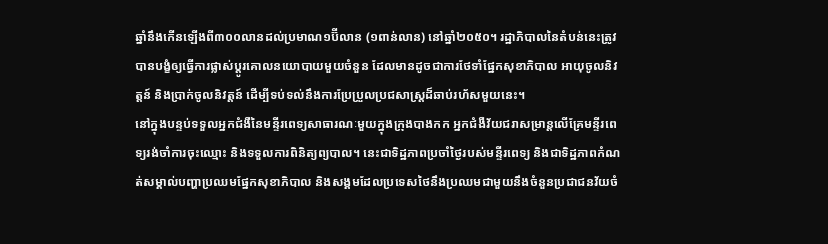ឆ្នាំនឹងកើនឡើងពី៣០០លានដល់ប្រមាណ១ប៊ីលាន (១ពាន់លាន) នៅឆ្នាំ២០៥០។ រដ្ឋាភិបាលនៃតំបន់នេះត្រូវបានបង្ខំឲ្យធ្វើការផ្លាស់ប្តូរគោលនយោបាយមួយចំនួន ដែលមានដូចជាការថែទាំផ្នែកសុខាភិបាល អាយុចូលនិវត្តន៍ និងប្រាក់ចូលនិវត្តន៍ ដើម្បីទប់ទល់នឹងការប្រែប្រួលប្រជសាស្រ្តដ៏ឆាប់រហ័សមួយនេះ។
នៅក្នុងបន្ទប់ទទួលអ្នកជំងឺនៃមន្ទីរពេទ្យសាធារណៈមួយក្នុងក្រុងបាងកក អ្នកជំងឺវ័យជរាសម្រាន្តលើគ្រែមន្ទីរពេទ្យរង់ចាំការចុះឈ្មោះ និងទទួលការពិនិត្យព្យបាល។ នេះជាទិដ្ឋភាពប្រចាំថ្ងៃរបស់មន្ទីរពេទ្យ និងជាទិដ្ឋភាពកំណត់សម្គាល់បញ្ហាប្រឈមផ្នែកសុខាភិបាល និងសង្គមដែលប្រទេសថៃនឹងប្រឈមជាមួយនឹងចំនួនប្រជាជនវ័យចំ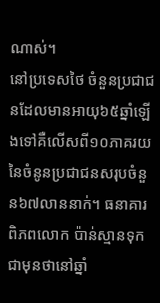ណាស់។
នៅប្រទេសថៃ ចំនួនប្រជាជនដែលមានអាយុ៦៥ឆ្នាំឡើងទៅគឺលើសពី១០ភាគរយនៃចំនូនប្រជាជនសរុបចំនួន៦៧លាននាក់។ ធនាគារពិភពលោក ប៉ាន់ស្មានទុកជាមុនថានៅឆ្នាំ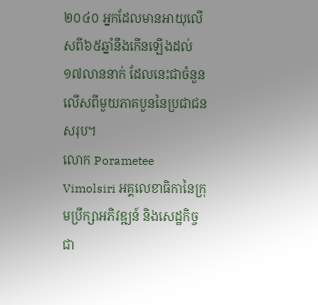២០៤០ អ្នកដែលមានអាយុលើសពី៦៥ឆ្នាំនឹងកើនឡើងដល់១៧លាននាក់ ដែលនេះជាចំនួនលើសពីមួយភាគបួននៃប្រជាជនសរុប។
លោក Porametee Vimolsiri អគ្គលេខាធិកានៃក្រុមប្រឹក្សាអភិវឌ្ឍន៍ និងសេដ្ឋកិច្ចជា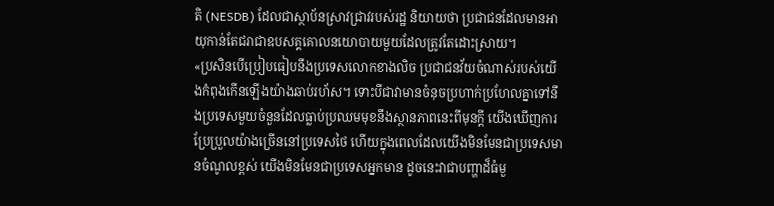តិ (NESDB) ដែលជាស្ថាប័នស្រាវជ្រាវរបស់រដ្ឋ និយាយថា ប្រជាជនដែលមានអាយុកាន់តែជរាជាឧបសគ្គគោលនយោបាយមួយដែលត្រូវតែដោះស្រាយ។
«ប្រសិនបើប្រៀបធៀបនឹងប្រទេសលោកខាងលិច ប្រជាជនវ័យចំណាស់របស់យើងកំពុងកើនឡើងយ៉ាងឆាប់រហ័ស។ ទោះបីជាវាមានចំនុចប្រហាក់ប្រហែលគ្នាទៅនឹងប្រទេសមួយចំនួនដែលធ្លាប់ប្រឈមមុខនឹងស្ថានភាពនេះពីមុនក្តី យើងឃើញការប្រែប្រួលយ៉ាងច្រើននៅប្រទេសថៃ ហើយក្នុងពេលដែលយើងមិនមែនជាប្រទេសមានចំណូលខ្ពស់ យើងមិនមែនជាប្រទេសអ្នកមាន ដូចនេះវាជាបញ្ហាដ៏ធំមួ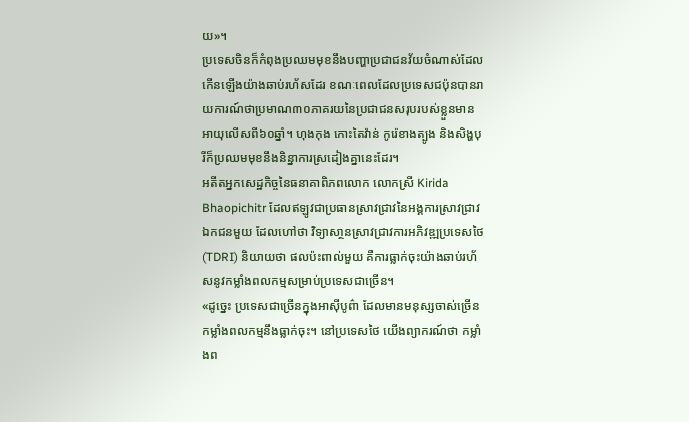យ»។
ប្រទេសចិនក៏កំពុងប្រឈមមុខនឹងបញ្ហាប្រជាជនវ័យចំណាស់ដែលកើនឡើងយ៉ាងឆាប់រហ័សដែរ ខណៈពេលដែលប្រទេសជប៉ុនបានរាយការណ៍ថាប្រមាណ៣០ភាគរយនៃប្រជាជនសរុបរបស់ខ្លួនមានអាយុលើសពី៦០ឆ្នាំ។ ហុងកុង កោះតៃវ៉ាន់ កូរ៉េខាងត្បូង និងសិង្ហបុរីក៏ប្រឈមមុខនឹងនិន្នាការស្រដៀងគ្នានេះដែរ។
អតីតអ្នកសេដ្ឋកិច្ចនៃធនាគាពិភពលោក លោកស្រី Kirida Bhaopichitr ដែលឥឡូវជាប្រធានស្រាវជ្រាវនៃអង្គការស្រាវជ្រាវឯកជនមួយ ដែលហៅថា វិទ្យាសា្ថនស្រាវជ្រាវការអភិវឌ្ឍប្រទេសថៃ (TDRI) និយាយថា ផលប៉ះពាល់មួយ គឺការធ្លាក់ចុះយ៉ាងឆាប់រហ័សនូវកម្លាំងពលកម្មសម្រាប់ប្រទេសជាច្រើន។
«ដូច្នេះ ប្រទេសជាច្រើនក្នុងអាស៊ីបូព៌ា ដែលមានមនុស្សចាស់ច្រើន កម្លាំងពលកម្មនឹងធ្លាក់ចុះ។ នៅប្រទេសថៃ យើងព្យាករណ៍ថា កម្លាំងព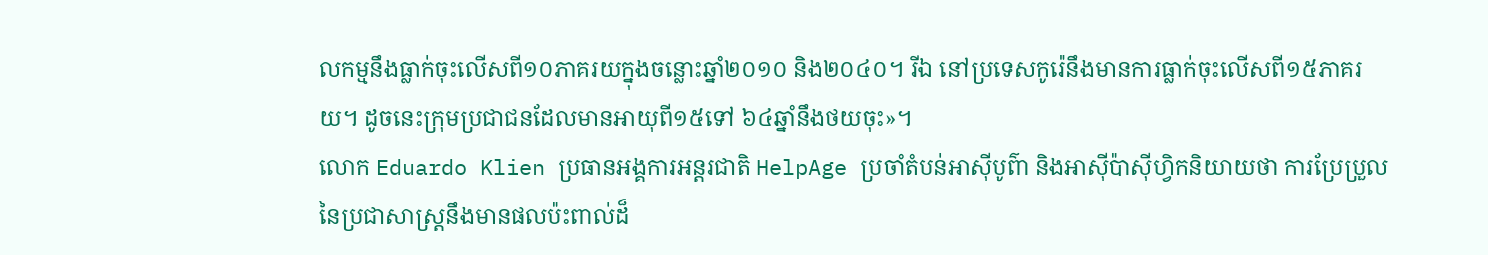លកម្មនឹងធ្លាក់ចុះលើសពី១០ភាគរយក្នុងចន្លោះឆ្នាំ២០១០ និង២០៤០។ រីឯ នៅប្រទេសកូរ៉េនឹងមានការធ្លាក់ចុះលើសពី១៥ភាគរយ។ ដូចនេះក្រុមប្រជាជនដែលមានអាយុពី១៥ទៅ ៦៤ឆ្នាំនឹងថយចុះ»។
លោក Eduardo Klien ប្រធានអង្គការអន្តរជាតិ HelpAge ប្រចាំតំបន់អាស៊ីបូព៌ា និងអាស៊ីប៉ាស៊ីហ្វិកនិយាយថា ការប្រែប្រួលនៃប្រជាសាស្រ្តនឹងមានផលប៉ះពាល់ដ៏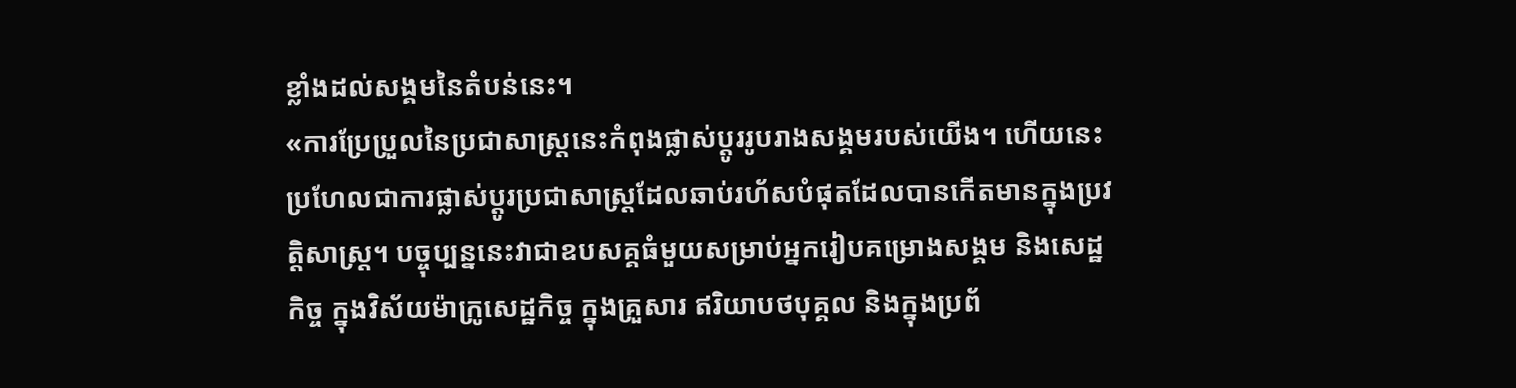ខ្លាំងដល់សង្គមនៃតំបន់នេះ។
«ការប្រែប្រួលនៃប្រជាសាស្រ្តនេះកំពុងផ្លាស់ប្តូររូបរាងសង្គមរបស់យើង។ ហើយនេះប្រហែលជាការផ្លាស់ប្តូរប្រជាសាស្រ្តដែលឆាប់រហ័សបំផុតដែលបានកើតមានក្នុងប្រវត្តិសាស្រ្ត។ បច្ចុប្បន្ននេះវាជាឧបសគ្គធំមួយសម្រាប់អ្នករៀបគម្រោងសង្គម និងសេដ្ឋកិច្ច ក្នុងវិស័យម៉ាក្រូសេដ្ឋកិច្ច ក្នុងគ្រួសារ ឥរិយាបថបុគ្គល និងក្នុងប្រព័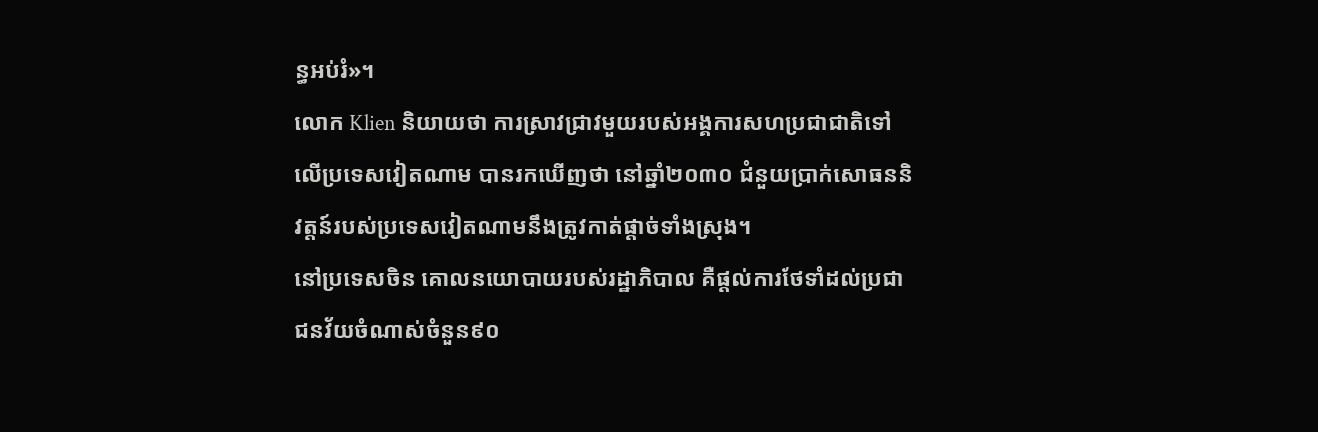ន្ធអប់រំ»។
លោក Klien និយាយថា ការសា្រវជ្រាវមួយរបស់អង្គការសហប្រជាជាតិទៅលើប្រទេសវៀតណាម បានរកឃើញថា នៅឆ្នាំ២០៣០ ជំនួយប្រាក់សោធននិវត្តន៍របស់ប្រទេសវៀតណាមនឹងត្រូវកាត់ផ្តាច់ទាំងស្រុង។
នៅប្រទេសចិន គោលនយោបាយរបស់រដ្ឋាភិបាល គឺផ្តល់ការថែទាំដល់ប្រជាជនវ័យចំណាស់ចំនួន៩០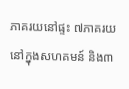ភាគរយនៅផ្ទះ ៧ភាគរយនៅក្នុងសហគមន៍ និង៣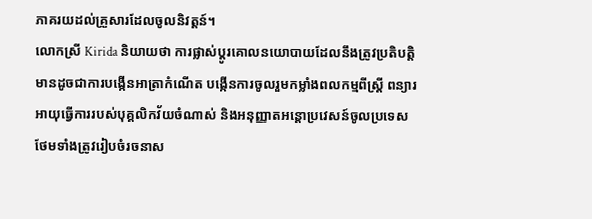ភាគរយដល់គ្រួសារដែលចូលនិវត្តន៍។
លោកស្រី Kirida និយាយថា ការផ្លាស់ប្តូរគោលនយោបាយដែលនឹងត្រូវប្រតិបត្តិមានដូចជាការបង្កើនអាត្រាកំណើត បង្កើនការចូលរួមកម្លាំងពលកម្មពីស្រ្តី ពន្យារអាយុធ្វើការរបស់បុគ្គលិកវ័យចំណាស់ និងអនុញ្ញាតអន្តោប្រវេសន៍ចូលប្រទេស ថែមទាំងត្រូវរៀបចំរចនាស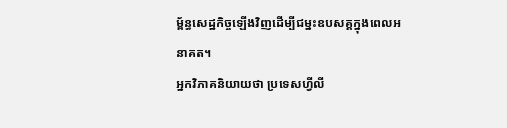ម្ព័ន្ធសេដ្ឋកិច្ចឡើងវិញដើម្បីជម្នះឧបសគ្គក្នុងពេលអនាគត។
អ្នកវិភាគនិយាយថា ប្រទេសហ្វីលី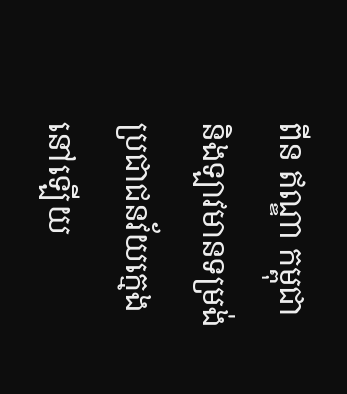ពីន ឥណ្ឌា កម្ពុជា និងឡាវមានទម្រង់ប្រជាជនវ័យក្មេងនៅឡើយ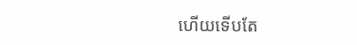ហើយទើបតែ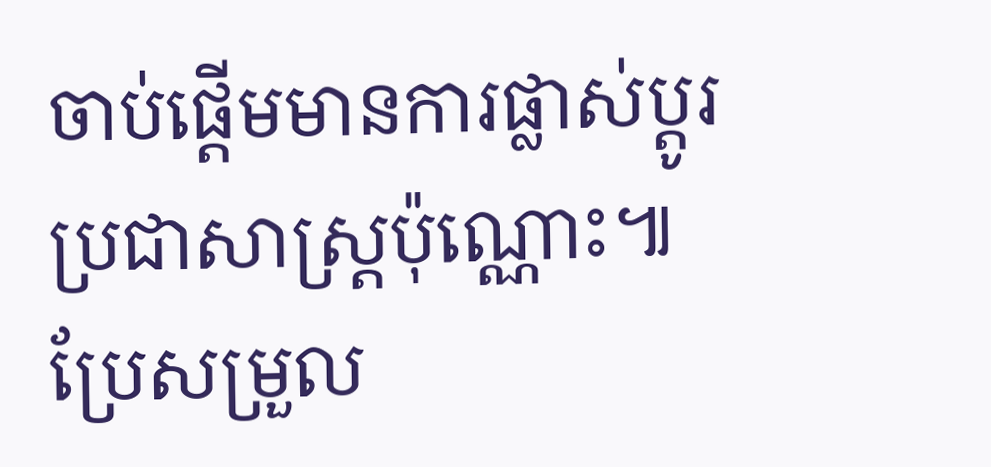ចាប់ផ្តើមមានការផ្លាស់ប្តូរប្រជាសាស្រ្តប៉ុណ្ណោះ៕
ប្រែសម្រួល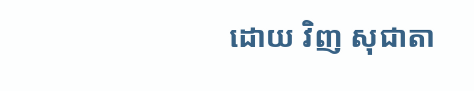ដោយ វិញ សុជាតា